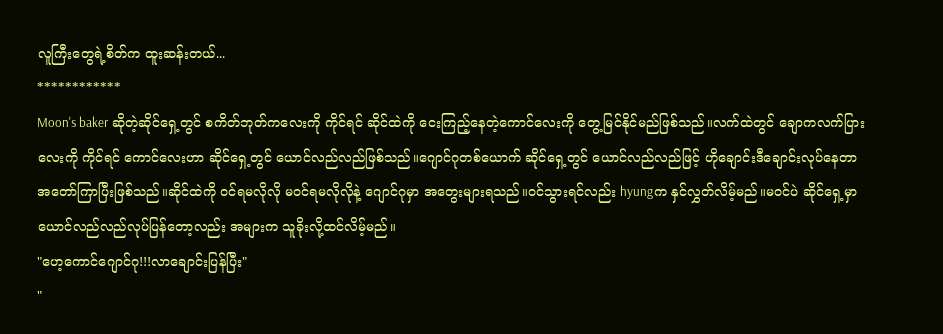လူကြီးတွေရဲ့စိတ်က ထူးဆန်းတယ်...
************
Moon's baker ဆိုတဲ့ဆိုင်ရှေ့တွင် စကိတ်ဘုတ်ကလေးကို ကိုင်ရင် ဆိုင်ထဲကို ငေးကြည့်နေတဲ့ကောင်လေးကို တွေ့မြင်နိုင်မည်ဖြစ်သည်။လက်ထဲတွင် ချောကလက်ပြားလေးကို ကိုင်ရင် ကောင်လေးဟာ ဆိုင်ရှေ့တွင် ယောင်လည်လည်ဖြစ်သည်။ဂျောင်ဂုတစ်ယောက် ဆိုင်ရှေ့တွင် ယောင်လည်လည်ဖြင့် ဟိုချောင်းဒီချောင်းလုပ်နေတာ အတော်ကြာပြီးဖြစ်သည်။ဆိုင်ထဲကို ဝင်ရမလိုလို မဝင်ရမလိုလိုနဲ့ ဂျောင်ဂုမှာ အတွေးများရသည်။ဝင်သွားရင်လည်း hyungက နှင်လွှတ်လိမ့်မည်။မဝင်ပဲ ဆိုင်ရှေ့မှာ ယောင်လည်လည်လုပ်ပြန်တော့လည်း အများက သူခိုးလို့ထင်လိမ့်မည်။
"ဟေ့ကောင်ဂျောင်ဂု!!!လာချောင်းပြန်ပြီး"
"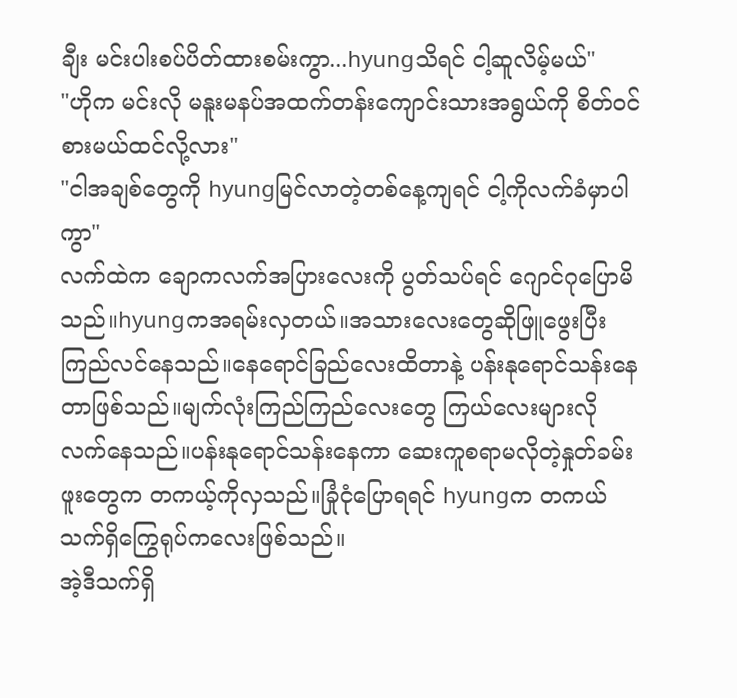ချီး မင်းပါးစပ်ပိတ်ထားစမ်းကွာ...hyungသိရင် ငါ့ဆူလိမ့်မယ်"
"ဟိုက မင်းလို မနူးမနပ်အထက်တန်းကျောင်းသားအရွယ်ကို စိတ်ဝင်စားမယ်ထင်လို့လား"
"ငါအချစ်တွေကို hyungမြင်လာတဲ့တစ်နေ့ကျရင် ငါ့ကိုလက်ခံမှာပါကွာ"
လက်ထဲက ချောကလက်အပြားလေးကို ပွတ်သပ်ရင် ဂျောင်ဂုပြောမိသည်။hyungကအရမ်းလှတယ်။အသားလေးတွေဆိုဖြူဖွေးပြီးကြည်လင်နေသည်။နေရောင်ခြည်လေးထိတာနဲ့ ပန်းနုရောင်သန်းနေတာဖြစ်သည်။မျက်လုံးကြည်ကြည်လေးတွေ ကြယ်လေးများလို လက်နေသည်။ပန်းနုရောင်သန်းနေကာ ဆေးကူစရာမလိုတဲ့နှုတ်ခမ်းဖူးတွေက တကယ့်ကိုလှသည်။ခြုံငုံပြောရရင် hyungက တကယ်သက်ရှိကြွေရုပ်ကလေးဖြစ်သည်။
အဲ့ဒီသက်ရှိ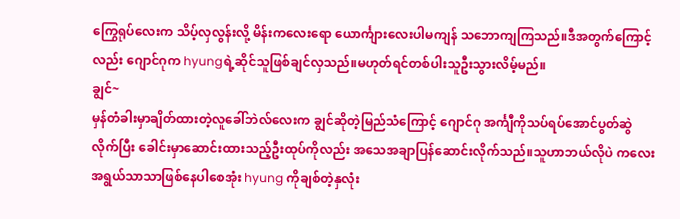ကြွေရုပ်လေးက သိပ့်လှလွန်းလို့ မိန်းကလေးရော ယောင်္ကျားလေးပါမကျန် သဘောကျကြသည်။ဒီအတွက်ကြောင့်လည်း ဂျောင်ဂုက hyungရဲ့ဆိုင်သူဖြစ်ချင်လှသည်။မဟုတ်ရင်တစ်ပါးသူဦးသွားလိမ့်မည်။
ချွင်~
မှန်တံခါးမှာချိတ်ထားတဲ့လူခေါ်ဘဲလ်လေးက ချွင်ဆိုတဲ့မြည်သံကြောင့် ဂျောင်ဂု အင်္ကျီကိုသပ်ရပ်အောင်ပွတ်ဆွဲလိုက်ပြီး ခေါင်းမှာဆောင်းထားသည့်ဦးထုပ်ကိုလည်း အသေအချာပြန်ဆောင်းလိုက်သည်။သူဟာဘယ်လိုပဲ ကလေးအရွယ်သာသာဖြစ်နေပါစေအုံး hyung ကိုချစ်တဲ့နှလုံး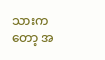သားကတော့ အ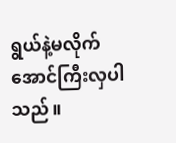ရွယ်နဲ့မလိုက်အောင်ကြီးလှပါသည်။